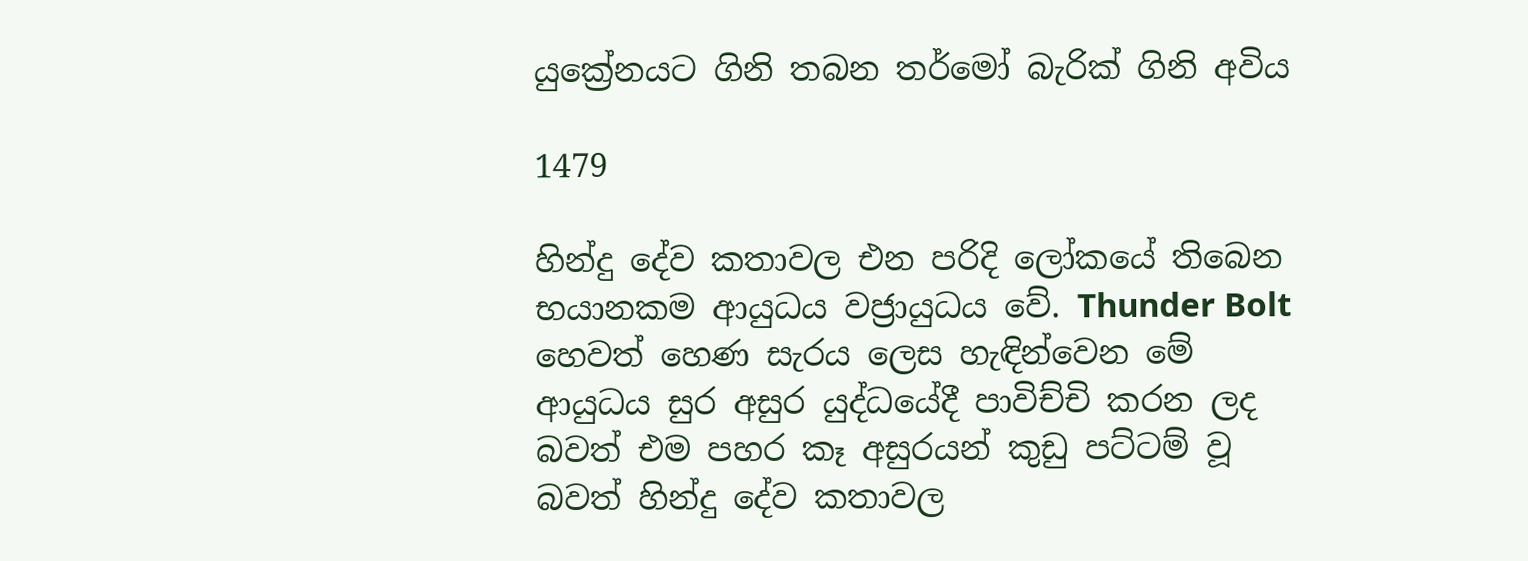යුක්‍රේනයට ගිනි තබන තර්මෝ බැරික් ගිනි අවිය

1479

හින්දු දේව කතාවල එන පරිදි ලෝකයේ තිබෙන භයානකම ආයුධය වජ්‍රායුධය වේ. Thunder Bolt හෙවත් හෙණ සැරය ලෙස හැඳින්වෙන මේ ආයුධය සුර අසුර යුද්ධයේදී පාවිච්චි කරන ලද බවත් එම පහර කෑ අසුරයන් කුඩු පට්ටම් වූ බවත් හින්දු දේව කතාවල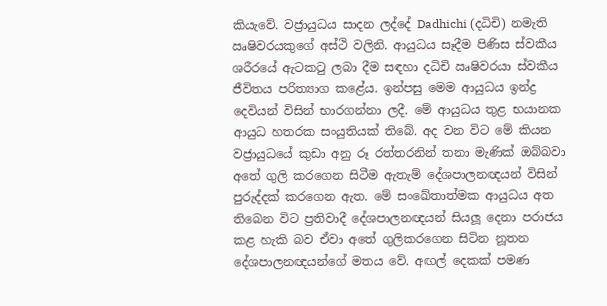කියැවේ. වජ්‍රායුධය සාදන ලද්දේ Dadhichi (දධිචි) නමැති ඍෂිවරයකුගේ අස්ථි වලිනි. ආයුධය සෑදීම පිණිස ස්වකීය ශරීරයේ ඇටකටු ලබා දීම සඳහා දධිචි ඍෂිවරයා ස්වකීය ජීවිතය පරිත්‍යාග කළේය. ඉන්පසු මෙම ආයුධය ඉන්ද්‍ර දෙවියන් විසින් භාරගන්නා ලදී. මේ ආයුධය තුළ භයානක ආයුධ හතරක සංයුතියක් තිබේ. අද වන විට මේ කියන වජ්‍රායුධයේ කුඩා අනු රූ රත්තරනින් තනා මැණික් ඔබ්බවා අතේ ගුලි කරගෙන සිටීම ඇතැම් දේශපාලනඥයන් විසින් පුරුද්දක් කරගෙන ඇත. මේ සංඛේතාත්මක ආයුධය අත තිබෙන විට ප්‍රතිවාදී දේශපාලනඥයන් සියලූ දෙනා පරාජය කළ හැකි බව ඒවා අතේ ගුලිකරගෙන සිටින නූතන දේශපාලනඥයන්ගේ මතය වේ. අඟල් දෙකක් පමණ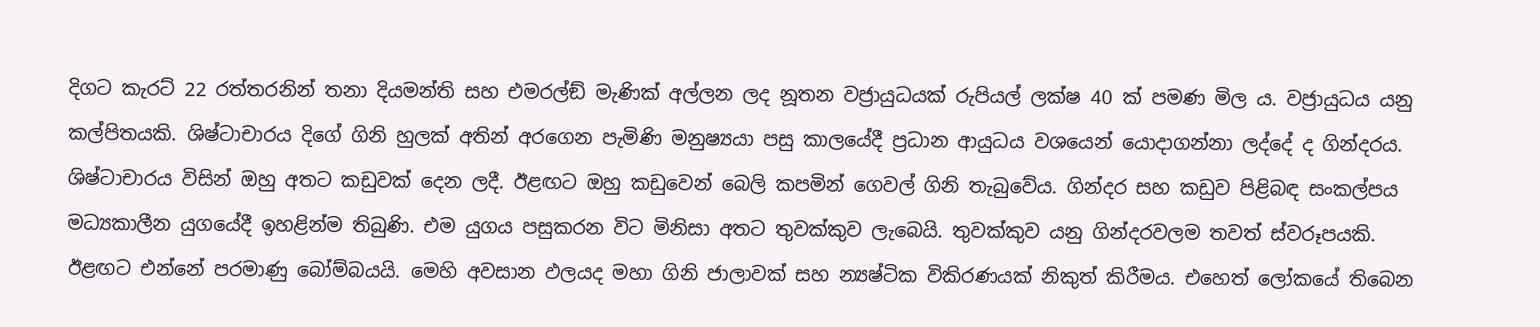දිගට කැරට් 22 රත්තරනින් තනා දියමන්ති සහ එමරල්ඞ් මැණික් අල්ලන ලද නූතන වජ්‍රායුධයක් රුපියල් ලක්ෂ 40 ක් පමණ මිල ය. වජ්‍රායුධය යනු කල්පිතයකි. ශිෂ්ටාචාරය දිගේ ගිනි හුලක් අතින් අරගෙන පැමිණි මනුෂ්‍යයා පසු කාලයේදී ප්‍රධාන ආයුධය වශයෙන් යොදාගන්නා ලද්දේ ද ගින්දරය. ශිෂ්ටාචාරය විසින් ඔහු අතට කඩුවක් දෙන ලදී. ඊළඟට ඔහු කඩුවෙන් බෙලි කපමින් ගෙවල් ගිනි තැබුවේය. ගින්දර සහ කඩුව පිළිබඳ සංකල්පය මධ්‍යකාලීන යුගයේදී ඉහළින්ම තිබුණි. එම යුගය පසුකරන විට මිනිසා අතට තුවක්කුව ලැබෙයි. තුවක්කුව යනු ගින්දරවලම තවත් ස්වරූපයකි. ඊළඟට එන්නේ පරමාණු බෝම්බයයි. මෙහි අවසාන ඵලයද මහා ගිනි ජාලාවක් සහ න්‍යෂ්ටික විකිරණයක් නිකුත් කිරීමය. එහෙත් ලෝකයේ තිබෙන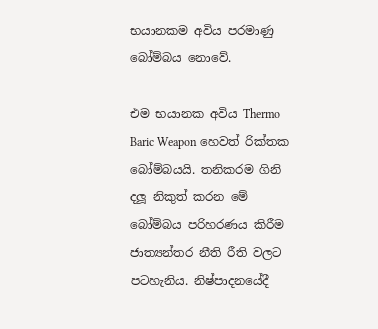භයානකම අවිය පරමාණු බෝම්බය නොවේ.

එම භයානක අවිය Thermo Baric Weapon හෙවත් රික්තක බෝම්බයයි. තනිකරම ගිනි දලූ නිකුත් කරන මේ බෝම්බය පරිහරණය කිරීම ජාත්‍යන්තර නීති රීති වලට පටහැනිය. නිෂ්පාදනයේදී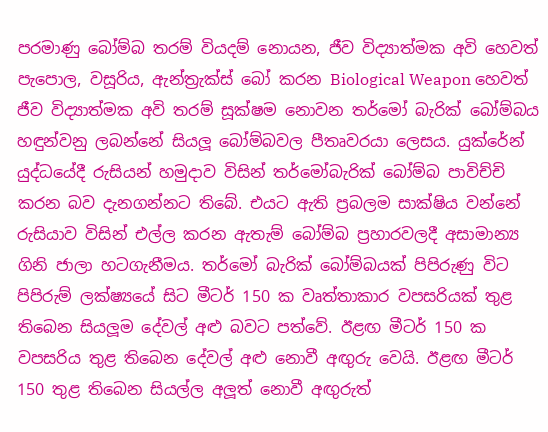පරමාණු බෝම්බ තරම් වියදම් නොයන, ජීව විද්‍යාත්මක අවි හෙවත් පැපොල, වසූරිය, ඇන්ත්‍රැක්ස් බෝ කරන Biological Weapon හෙවත් ජීව විද්‍යාත්මක අවි තරම් සූක්ෂම නොවන තර්මෝ බැරික් බෝම්බය හඳුන්වනු ලබන්නේ සියලූ බෝම්බවල පීතෘවරයා ලෙසය. යුක්රේන් යුද්ධයේදී රුසියන් හමුදාව විසින් තර්මෝබැරික් බෝම්බ පාවිච්චි කරන බව දැනගන්නට තිබේ. එයට ඇති ප්‍රබලම සාක්ෂිය වන්නේ රුසියාව විසින් එල්ල කරන ඇතැම් බෝම්බ ප්‍රහාරවලදී අසාමාන්‍ය ගිනි ජාලා හටගැනීමය. තර්මෝ බැරික් බෝම්බයක් පිපිරුණු විට පිපිරුම් ලක්ෂ්‍යයේ සිට මීටර් 150 ක වෘත්තාකාර වපසරියක් තුළ තිබෙන සියලූම දේවල් අළු බවට පත්වේ. ඊළඟ මීටර් 150 ක වපසරිය තුළ තිබෙන දේවල් අළු නොවී අඟුරු වෙයි. ඊළඟ මීටර් 150 තුළ තිබෙන සියල්ල අලූත් නොවී අඟුරුත්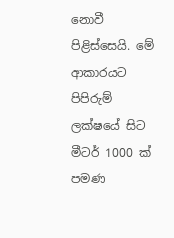නොවී පිළිස්සෙයි. මේ ආකාරයට පිපිරුම් ලක්ෂයේ සිට මීටර් 1000 ක් පමණ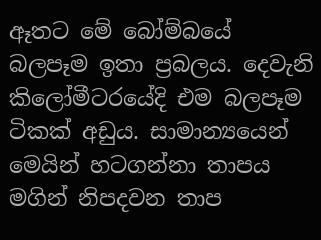ඈතට මේ බෝම්බයේ බලපෑම ඉතා ප්‍රබලය. දෙවැනි කිලෝමීටරයේදි එම බලපෑම ටිකක් අඩුය. සාමාන්‍යයෙන් මෙයින් හටගන්නා තාපය මගින් නිපදවන තාප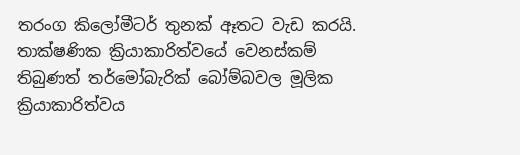තරංග කිලෝමීටර් තුනක් ඈතට වැඩ කරයි. තාක්ෂණික ක්‍රියාකාරිත්වයේ වෙනස්කම් තිබුණත් තර්මෝබැරික් බෝම්බවල මූලික ක්‍රියාකාරිත්වය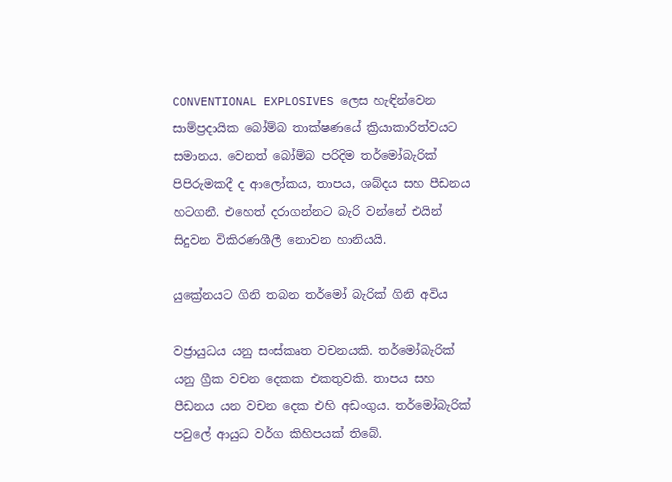CONVENTIONAL EXPLOSIVES ලෙස හැඳින්වෙන සාම්ප්‍රදායික බෝම්බ තාක්ෂණයේ ක්‍රියාකාරිත්වයට සමානය. වෙනත් බෝම්බ පරිදිම තර්මෝබැරික් පිපිරුමකදී ද ආලෝකය, තාපය, ශබ්දය සහ පීඩනය හටගනී. එහෙත් දරාගන්නට බැරි වන්නේ එයින් සිදුවන විකිරණශීලී නොවන හානියයි.

යුක්‍රේනයට ගිනි තබන තර්මෝ බැරික් ගිනි අවිය

වජ්‍රායුධය යනු සංස්කෘත වචනයකි. තර්මෝබැරික් යනු ග්‍රීක වචන දෙකක එකතුවකි. තාපය සහ පීඩනය යන වචන දෙක එහි අඩංගුය. තර්මෝබැරික් පවුලේ ආයුධ වර්ග කිහිපයක් තිබේ.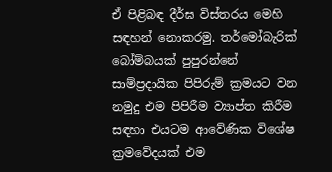ඒ පිළිබඳ දීර්ඝ විස්තරය මෙහි සඳහන් නොකරමු. තර්මෝබැරික් බෝම්බයක් පුපුරන්නේ සාම්ප්‍රදායික පිපිරුම් ක්‍රමයට වන නමුදු එම පිපිරීම ව්‍යාප්ත කිරීම සඳහා එයටම ආවේණික විශේෂ ක්‍රමවේදයක් එම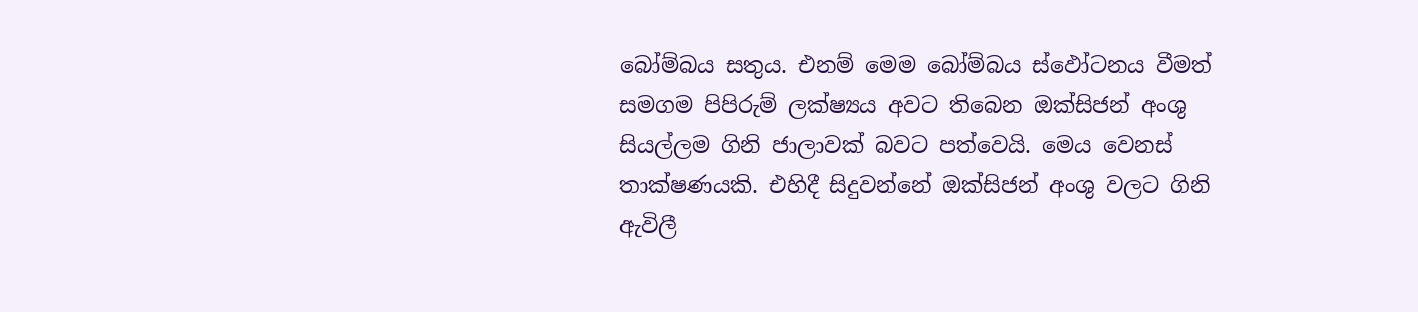බෝම්බය සතුය. එනම් මෙම බෝම්බය ස්ඵෝටනය වීමත් සමගම පිපිරුම් ලක්ෂ්‍යය අවට තිබෙන ඔක්සිජන් අංශු සියල්ලම ගිනි ජාලාවක් බවට පත්වෙයි. මෙය වෙනස් තාක්ෂණයකි. එහිදී සිදුවන්නේ ඔක්සිජන් අංශු වලට ගිනි ඇවිලී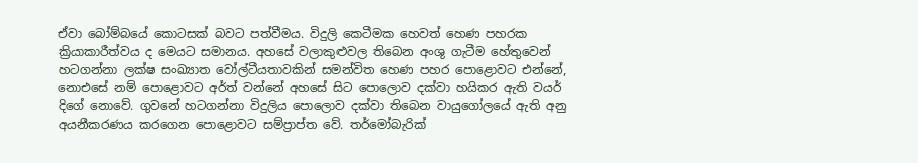ඒවා බෝම්බයේ කොටසක් බවට පත්වීමය. විදුලි කෙටීමක හෙවත් හෙණ පහරක ක්‍රියාකාරීත්වය ද මෙයට සමානය. අහසේ වලාකුළුවල තිබෙන අංශු ගැටීම හේතුවෙන් හටගන්නා ලක්ෂ සංඛ්‍යාත වෝල්ටීයතාවකින් සමන්විත හෙණ පහර පොළොවට එන්නේ, නොඑසේ නම් පොළොවට අර්ත් වන්නේ අහසේ සිට පොලොව දක්වා හයිකර ඇති වයර් දිගේ නොවේ. ගුවනේ හටගන්නා විදුලිය පොලොව දක්වා තිබෙන වායුගෝලයේ ඇති අනු අයනීකරණය කරගෙන පොළොවට සම්ප්‍රාප්ත වේ. තර්මෝබැරික්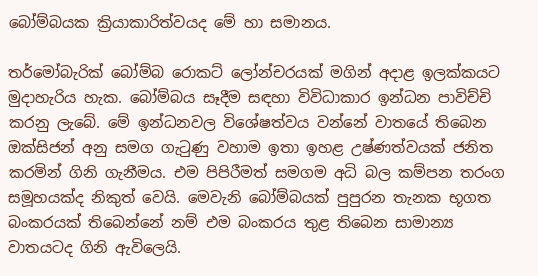බෝම්බයක ක්‍රියාකාරිත්වයද මේ හා සමානය.

තර්මෝබැරික් බෝම්බ රොකට් ලෝන්චරයක් මගින් අදාළ ඉලක්කයට මුදාහැරිය හැක. බෝම්බය සෑදීම සඳහා විවිධාකාර ඉන්ධන පාවිච්චි කරනු ලැබේ. මේ ඉන්ධනවල විශේෂත්වය වන්නේ වාතයේ තිබෙන ඔක්සිජන් අනු සමග ගැටුණු වහාම ඉතා ඉහළ උෂ්ණත්වයක් ජනිත කරමින් ගිනි ගැනීමය. එම පිපිරීමත් සමගම අධි බල කම්පන තරංග සමූහයක්ද නිකුත් වෙයි. මෙවැනි බෝම්බයක් පුපුරන තැනක භූගත බංකරයක් තිබෙන්නේ නම් එම බංකරය තුළ තිබෙන සාමාන්‍ය වාතයටද ගිනි ඇවිලෙයි.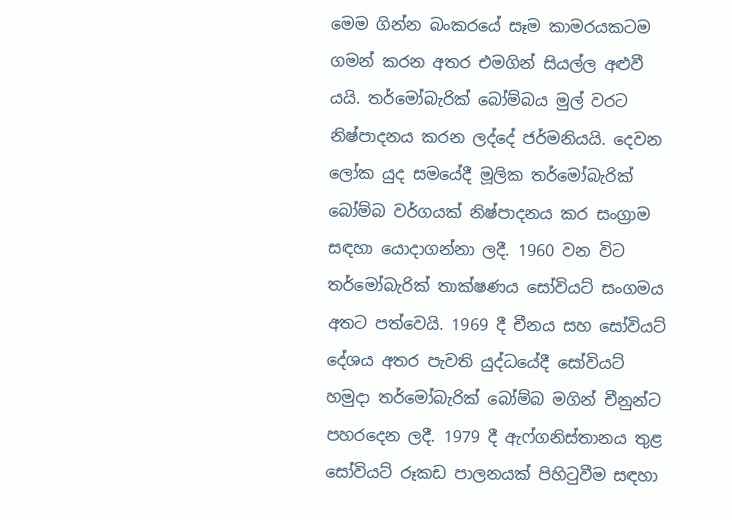මෙම ගින්න බංකරයේ සෑම කාමරයකටම ගමන් කරන අතර එමගින් සියල්ල අළුවී යයි. තර්මෝබැරික් බෝම්බය මුල් වරට නිෂ්පාදනය කරන ලද්දේ ජර්මනියයි. දෙවන ලෝක යුද සමයේදී මූලික තර්මෝබැරික් බෝම්බ වර්ගයක් නිෂ්පාදනය කර සංග්‍රාම සඳහා යොදාගන්නා ලදී. 1960 වන විට තර්මෝබැරික් තාක්ෂණය සෝවියට් සංගමය අතට පත්වෙයි. 1969 දී චීනය සහ සෝවියට් දේශය අතර පැවති යුද්ධයේදී සෝවියට් හමුදා තර්මෝබැරික් බෝම්බ මගින් චීනුන්ට පහරදෙන ලදී. 1979 දී ඇෆ්ගනිස්තානය තුළ සෝවියට් රූකඩ පාලනයක් පිහිටුවීම සඳහා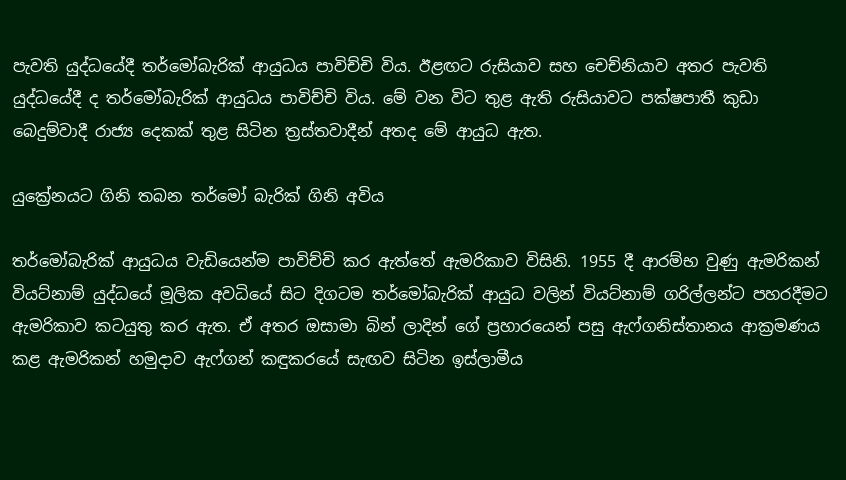පැවති යුද්ධයේදී තර්මෝබැරික් ආයුධය පාවිච්චි විය. ඊළඟට රුසියාව සහ චෙච්නියාව අතර පැවති යුද්ධයේදී ද තර්මෝබැරික් ආයුධය පාවිච්චි විය. මේ වන විට තුළ ඇති රුසියාවට පක්ෂපාතී කුඩා බෙදුම්වාදී රාජ්‍ය දෙකක් තුළ සිටින ත්‍රස්තවාදීන් අතද මේ ආයුධ ඇත.

යුක්‍රේනයට ගිනි තබන තර්මෝ බැරික් ගිනි අවිය

තර්මෝබැරික් ආයුධය වැඩියෙන්ම පාවිච්චි කර ඇත්තේ ඇමරිකාව විසිනි. 1955 දී ආරම්භ වුණු ඇමරිකන් වියට්නාම් යුද්ධයේ මූලික අවධියේ සිට දිගටම තර්මෝබැරික් ආයුධ වලින් වියට්නාම් ගරිල්ලන්ට පහරදීමට ඇමරිකාව කටයුතු කර ඇත. ඒ අතර ඔසාමා බින් ලාදින් ගේ ප්‍රහාරයෙන් පසු ඇෆ්ගනිස්තානය ආක්‍රමණය කළ ඇමරිකන් හමුදාව ඇෆ්ගන් කඳුකරයේ සැඟව සිටින ඉස්ලාමීය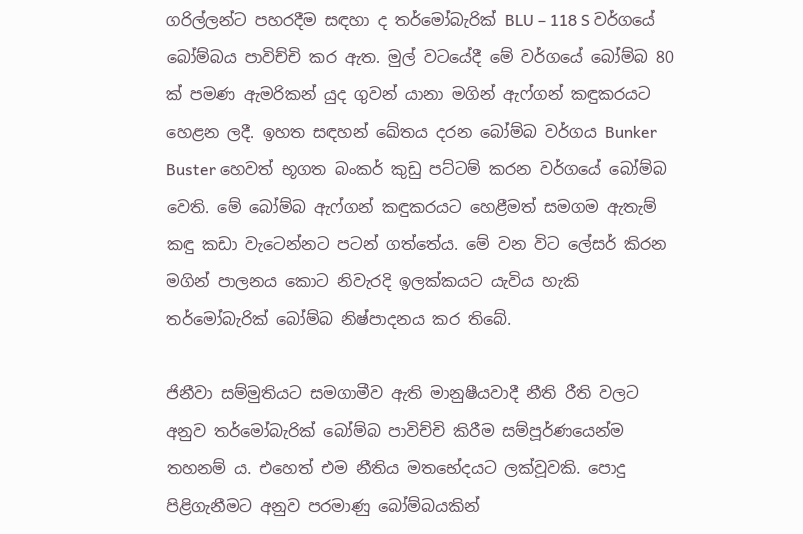ගරිල්ලන්ට පහරදීම සඳහා ද තර්මෝබැරික් BLU – 118 S වර්ගයේ බෝම්බය පාවිච්චි කර ඇත. මුල් වටයේදී මේ වර්ගයේ බෝම්බ 80 ක් පමණ ඇමරිකන් යුද ගුවන් යානා මගින් ඇෆ්ගන් කඳුකරයට හෙළන ලදී. ඉහත සඳහන් ඛේතය දරන බෝම්බ වර්ගය Bunker Buster හෙවත් භූගත බංකර් කුඩු පට්ටම් කරන වර්ගයේ බෝම්බ වෙති. මේ බෝම්බ ඇෆ්ගන් කඳුකරයට හෙළීමත් සමගම ඇතැම් කඳු කඩා වැටෙන්නට පටන් ගත්තේය. මේ වන විට ලේසර් කිරන මගින් පාලනය කොට නිවැරදි ඉලක්කයට යැවිය හැකි තර්මෝබැරික් බෝම්බ නිෂ්පාදනය කර තිබේ.

ජිනීවා සම්මුතියට සමගාමීව ඇති මානුෂීයවාදී නීති රීති වලට අනුව තර්මෝබැරික් බෝම්බ පාවිච්චි කිරීම සම්පූර්ණයෙන්ම තහනම් ය. එහෙත් එම නීතිය මතභේදයට ලක්වූවකි. පොදු පිළිගැනීමට අනුව පරමාණු බෝම්බයකින්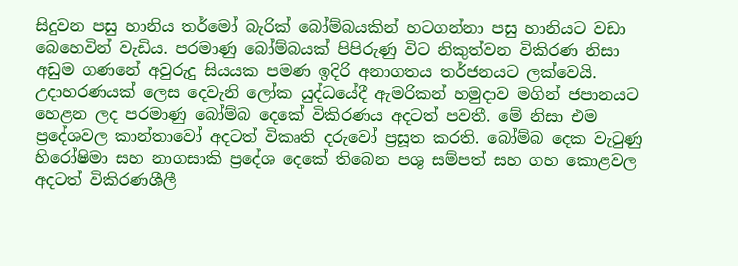සිදුවන පසු හානිය තර්මෝ බැරික් බෝම්බයකින් හටගන්නා පසු හානියට වඩා බෙහෙවින් වැඩිය. පරමාණු බෝම්බයක් පිපිරුණු විට නිකුත්වන විකිරණ නිසා අඩුම ගණනේ අවුරුදු සියයක පමණ ඉදිරි අනාගතය තර්ජනයට ලක්වෙයි. උදාහරණයක් ලෙස දෙවැනි ලෝක යුද්ධයේදී ඇමරිකන් හමුදාව මගින් ජපානයට හෙළන ලද පරමාණු බෝම්බ දෙකේ විකිරණය අදටත් පවතී. මේ නිසා එම ප්‍රදේශවල කාන්තාවෝ අදටත් විකෘති දරුවෝ ප්‍රසූත කරති. බෝම්බ දෙක වැටුණු හිරෝෂිමා සහ නාගසාකි ප්‍රදේශ දෙකේ තිබෙන පශු සම්පත් සහ ගහ කොළවල අදටත් විකිරණශීලී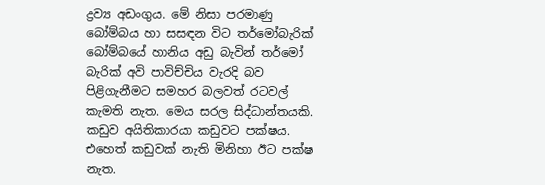ද්‍රව්‍ය අඩංගුය. මේ නිසා පරමාණු බෝම්බය හා සසඳන විට තර්මෝබැරික් බෝම්බයේ හානිය අඩු බැවින් තර්මෝ බැරික් අවි පාවිච්චිය වැරදි බව පිළිගැනීමට සමහර බලවත් රටවල් කැමති නැත. මෙය සරල සිද්ධාන්තයකි. කඩුව අයිතිකාරයා කඩුවට පක්ෂය. එහෙත් කඩුවක් නැති මිනිහා ඊට පක්ෂ නැත.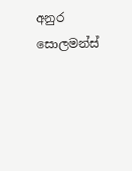අනුර සොලමන්ස්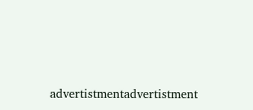advertistmentadvertistment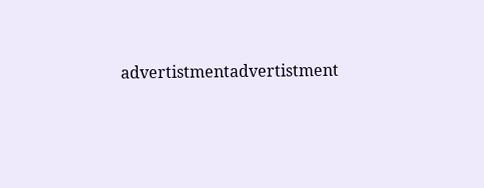advertistmentadvertistment